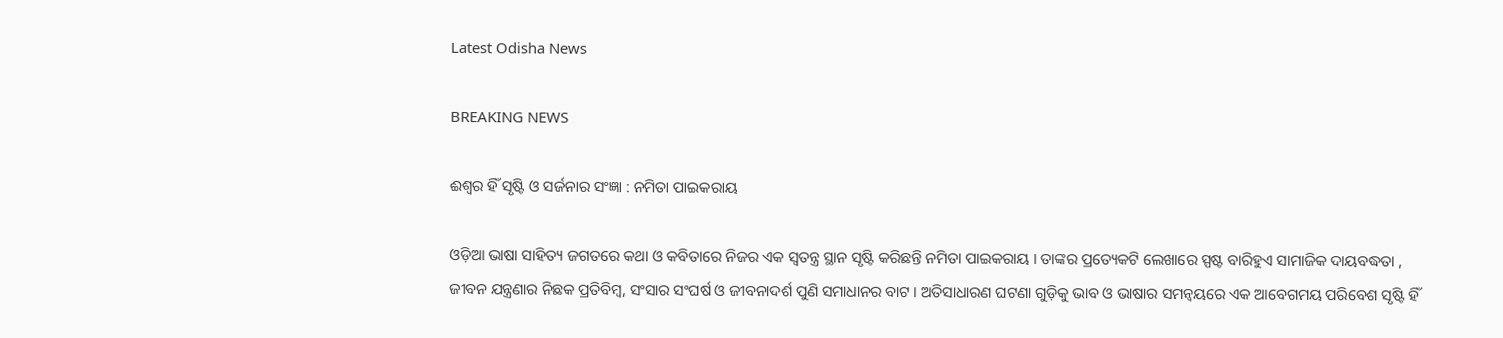Latest Odisha News

BREAKING NEWS

ଈଶ୍ୱର ହିଁ ସୃଷ୍ଟି ଓ ସର୍ଜନାର ସଂଜ୍ଞା : ନମିତା ପାଇକରାୟ

ଓଡ଼ିଆ ଭାଷା ସାହିତ୍ୟ ଜଗତରେ କଥା ଓ କବିତାରେ ନିଜର ଏକ ସ୍ୱତନ୍ତ୍ର ସ୍ଥାନ ସୃଷ୍ଟି କରିଛନ୍ତି ନମିତା ପାଇକରାୟ । ତାଙ୍କର ପ୍ରତ୍ୟେକଟି ଲେଖାରେ ସ୍ପଷ୍ଟ ବାରିହୁଏ ସାମାଜିକ ଦାୟବଦ୍ଧତା , ଜୀବନ ଯନ୍ତ୍ରଣାର ନିଛକ ପ୍ରତିବିମ୍ବ, ସଂସାର ସଂଘର୍ଷ ଓ ଜୀବନାଦର୍ଶ ପୁଣି ସମାଧାନର ବାଟ । ଅତିସାଧାରଣ ଘଟଣା ଗୁଡ଼ିକୁ ଭାବ ଓ ଭାଷାର ସମନ୍ୱୟରେ ଏକ ଆବେଗମୟ ପରିବେଶ ସୃଷ୍ଟି ହିଁ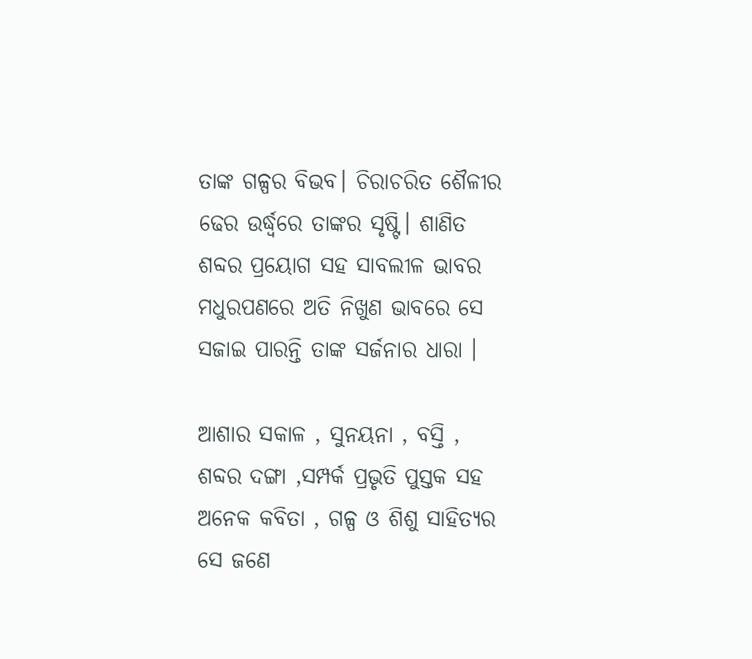ତାଙ୍କ ଗଳ୍ପର ବିଭବ। ଚିରାଚରିତ ଶୈଳୀର ଢେର ଉର୍ଦ୍ଧ୍ବରେ ତାଙ୍କର ସୃଷ୍ଟି। ଶାଣିତ ଶବ୍ଦର ପ୍ରୟୋଗ ସହ ସାବଲୀଳ ଭାବର ମଧୁରପଣରେ ଅତି ନିଖୁଣ ଭାବରେ ସେ ସଜାଇ ପାରନ୍ତି ତାଙ୍କ ସର୍ଜନାର ଧାରା ।

ଆଶାର ସକାଳ , ସୁନୟନା , ବସ୍ତି , ଶବ୍ଦର ଦଙ୍ଗା ,ସମ୍ପର୍କ ପ୍ରଭୃତି ପୁସ୍ତକ ସହ ଅନେକ କବିତା , ଗଳ୍ପ ଓ ଶିଶୁ ସାହିତ୍ୟର ସେ ଜଣେ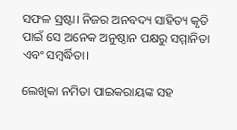ସଫଳ ସ୍ରଷ୍ଟା। ନିଜର ଅନବଦ୍ୟ ସାହିତ୍ୟ କୃତି ପାଇଁ ସେ ଅନେକ ଅନୁଷ୍ଠାନ ପକ୍ଷରୁ ସମ୍ମାନିତା ଏବଂ ସମ୍ବର୍ଦ୍ଧିତା।

ଲେଖିକା ନମିତା ପାଇକରାୟଙ୍କ ସହ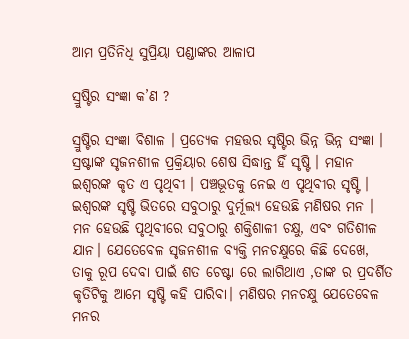ଆମ ପ୍ରତିନିଧି ସୁପ୍ରିୟା ପଣ୍ଡାଙ୍କର ଆଳାପ

ସ୍ରୁଷ୍ଟିର ସଂଜ୍ଞା କ’ଣ ?

ସ୍ରୁଷ୍ଟିର ସଂଜ୍ଞା ବିଶାଳ । ପ୍ରତ୍ୟେକ ମହତ୍ତର ସୃଷ୍ଟିର ଭିନ୍ନ ଭିନ୍ନ ସଂଜ୍ଞା । ସ୍ରଷ୍ଟାଙ୍କ ସୃଜନଶୀଳ ପ୍ରକ୍ରିୟାର ଶେଷ ସିଦ୍ଧାନ୍ତ ହିଁ ସୃଷ୍ଟି । ମହାନ ଇଶ୍ଵରଙ୍କ କୃତ ଏ ପୃଥିବୀ । ପଞ୍ଚଭୂତକୁ ନେଇ ଏ ପୃଥିବୀର ସୃଷ୍ଟି । ଇଶ୍ଵରଙ୍କ ସୃଷ୍ଟି ଭିତରେ ସବୁଠାରୁ ଦୁର୍ମୂଲ୍ଯ ହେଉଛି ମଣିଷର ମନ । ମନ ହେଉଛି ପୃଥିବୀରେ ସବୁଠାରୁ ଶକ୍ତିଶାଳୀ ଚକ୍ଷୁ, ଏବଂ ଗତିଶୀଳ ଯାନ। ଯେତେବେଳ ସୃଜନଶୀଳ ବ୍ଯକ୍ତି ମନଚକ୍ଷୁରେ କିଛି ଦେଖେ, ତାକୁ ରୂପ ଦେବା ପାଇଁ ଶତ ଚେଷ୍ଟା ରେ ଲାଗିଥାଏ ,ତାଙ୍କ ର ପ୍ରଦର୍ଶିତ କୃତିଟିକୁ ଆମେ ସୃଷ୍ଟି କହି ପାରିବା। ମଣିଷର ମନଚକ୍ଷୁ ଯେତେବେଳ ମନର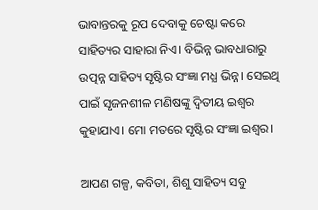ଭାବାନ୍ତରକୁ ରୂପ ଦେବାକୁ ଚେଷ୍ଟା କରେ ସାହିତ୍ୟର ସାହାରା ନିଏ। ବିଭିନ୍ନ ଭାବଧାରାରୁ ଉତ୍ପନ୍ନ ସାହିତ୍ୟ ସୃଷ୍ଟିର ସଂଜ୍ଞା ମଧ୍ଯ ଭିନ୍ନ। ସେଇଥି ପାଇଁ ସୃଜନଶୀଳ ମଣିଷଙ୍କୁ ଦ୍ଵିତୀୟ ଇଶ୍ଵର କୁହାଯାଏ। ମୋ ମତରେ ସୃଷ୍ଟିର ସଂଜ୍ଞା ଇଶ୍ଵର।

ଆପଣ ଗଳ୍ପ, କବିତା, ଶିଶୁ ସାହିତ୍ୟ ସବୁ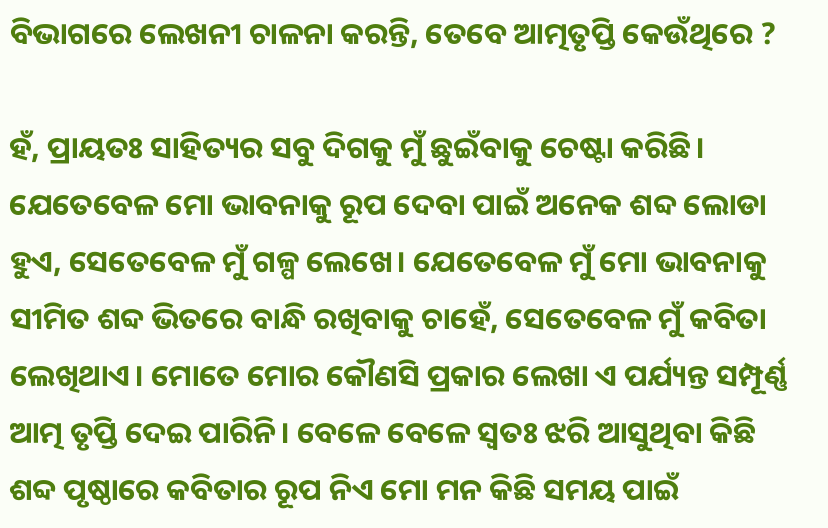ବିଭାଗରେ ଲେଖନୀ ଚାଳନା କରନ୍ତି, ତେବେ ଆତ୍ମତୃପ୍ତି କେଉଁଥିରେ ?

ହଁ, ପ୍ରାୟତଃ ସାହିତ୍ୟର ସବୁ ଦିଗକୁ ମୁଁ ଛୁଇଁବାକୁ ଚେଷ୍ଟା କରିଛି। ଯେତେବେଳ ମୋ ଭାବନାକୁ ରୂପ ଦେବା ପାଇଁ ଅନେକ ଶବ୍ଦ ଲୋଡା ହୁଏ, ସେତେବେଳ ମୁଁ ଗଳ୍ପ ଲେଖେ। ଯେତେବେଳ ମୁଁ ମୋ ଭାବନାକୁ ସୀମିତ ଶବ୍ଦ ଭିତରେ ବାନ୍ଧି ରଖିବାକୁ ଚାହେଁ, ସେତେବେଳ ମୁଁ କବିତା ଲେଖିଥାଏ। ମୋତେ ମୋର କୌଣସି ପ୍ରକାର ଲେଖା ଏ ପର୍ଯ୍ୟନ୍ତ ସମ୍ପୂର୍ଣ୍ଣ ଆତ୍ମ ତୃପ୍ତି ଦେଇ ପାରିନି। ବେଳେ ବେଳେ ସ୍ଵତଃ ଝରି ଆସୁଥିବା କିଛି ଶବ୍ଦ ପୃଷ୍ଠାରେ କବିତାର ରୂପ ନିଏ ମୋ ମନ କିଛି ସମୟ ପାଇଁ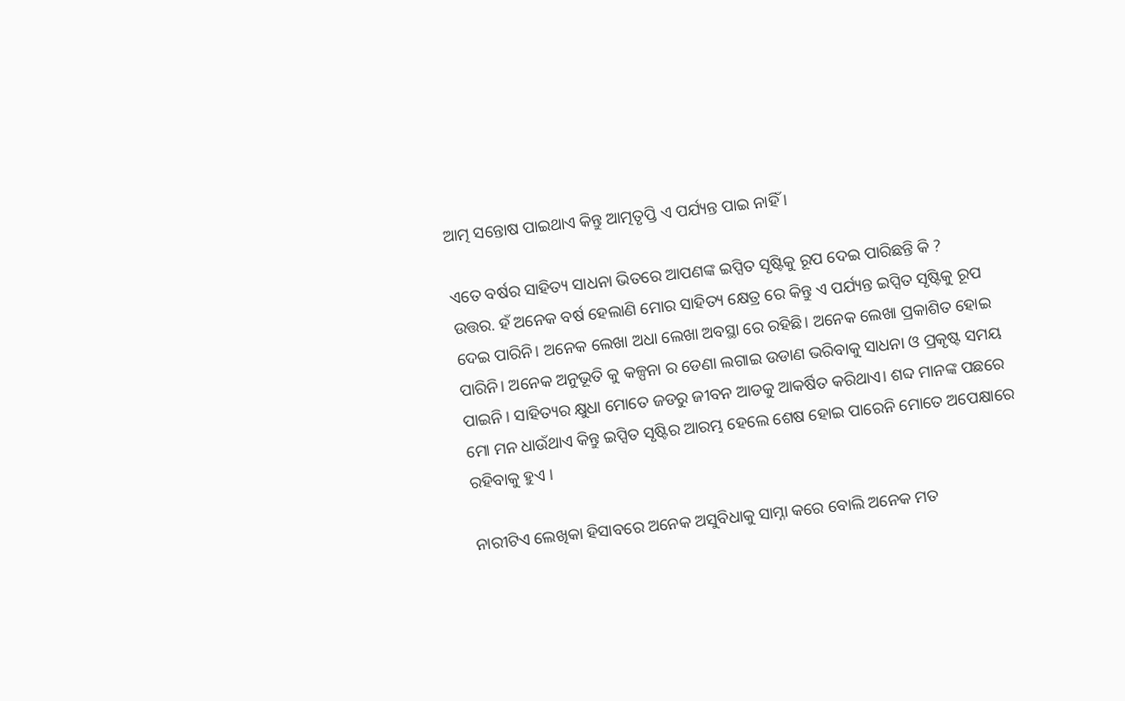ଆତ୍ମ ସନ୍ତୋଷ ପାଇଥାଏ କିନ୍ତୁ ଆତ୍ମତୃପ୍ତି ଏ ପର୍ଯ୍ୟନ୍ତ ପାଇ ନାହିଁ ।

ଏତେ ବର୍ଷର ସାହିତ୍ୟ ସାଧନା ଭିତରେ ଆପଣଙ୍କ ଇପ୍ସିତ ସୃଷ୍ଟିକୁ ରୂପ ଦେଇ ପାରିଛନ୍ତି କି ?
ଉତ୍ତର. ହଁ ଅନେକ ବର୍ଷ ହେଲାଣି ମୋର ସାହିତ୍ୟ କ୍ଷେତ୍ର ରେ କିନ୍ତୁ ଏ ପର୍ଯ୍ୟନ୍ତ ଇପ୍ସିତ ସୃଷ୍ଟିକୁ ରୂପ ଦେଇ ପାରିନି। ଅନେକ ଲେଖା ଅଧା ଲେଖା ଅବସ୍ଥା ରେ ରହିଛି। ଅନେକ ଲେଖା ପ୍ରକାଶିତ ହୋଇ ପାରିନି। ଅନେକ ଅନୁଭୂତି କୁ କଳ୍ପନା ର ଡେଣା ଲଗାଇ ଉଡାଣ ଭରିବାକୁ ସାଧନା ଓ ପ୍ରକୃଷ୍ଟ ସମୟ ପାଇନି । ସାହିତ୍ୟର କ୍ଷୁଧା ମୋତେ ଜଡରୁ ଜୀବନ ଆଡକୁ ଆକର୍ଷିତ କରିଥାଏ। ଶବ୍ଦ ମାନଙ୍କ ପଛରେ ମୋ ମନ ଧାଉଁଥାଏ କିନ୍ତୁ ଇପ୍ସିତ ସୃଷ୍ଟିର ଆରମ୍ଭ ହେଲେ ଶେଷ ହୋଇ ପାରେନି ମୋତେ ଅପେକ୍ଷାରେ ରହିବାକୁ ହୁଏ ।

ନାରୀଟିଏ ଲେଖିକା ହିସାବରେ ଅନେକ ଅସୁବିଧାକୁ ସାମ୍ନା କରେ ବୋଲି ଅନେକ ମତ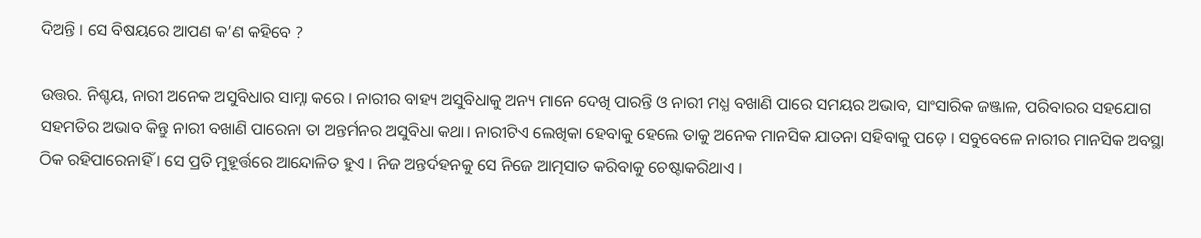ଦିଅନ୍ତି । ସେ ବିଷୟରେ ଆପଣ କ’ଣ କହିବେ ?

ଉତ୍ତର. ନିଶ୍ଚୟ, ନାରୀ ଅନେକ ଅସୁବିଧାର ସାମ୍ନା କରେ । ନାରୀର ବାହ୍ୟ ଅସୁବିଧାକୁ ଅନ୍ୟ ମାନେ ଦେଖି ପାରନ୍ତି ଓ ନାରୀ ମଧ୍ଯ ବଖାଣି ପାରେ ସମୟର ଅଭାବ, ସାଂସାରିକ ଜଞ୍ଜାଳ, ପରିବାରର ସହଯୋଗ ସହମତିର ଅଭାବ କିନ୍ତୁ ନାରୀ ବଖାଣି ପାରେନା ତା ଅନ୍ତର୍ମନର ଅସୁବିଧା କଥା। ନାରୀଟିଏ ଲେଖିକା ହେବାକୁ ହେଲେ ତାକୁ ଅନେକ ମାନସିକ ଯାତନା ସହିବାକୁ ପଡ଼େ । ସବୁବେଳେ ନାରୀର ମାନସିକ ଅବସ୍ଥା ଠିକ ରହିପାରେନାହିଁ । ସେ ପ୍ରତି ମୁହୂର୍ତ୍ତରେ ଆନ୍ଦୋଳିତ ହୁଏ । ନିଜ ଅନ୍ତର୍ଦହନକୁ ସେ ନିଜେ ଆତ୍ମସାତ କରିବାକୁ ଚେଷ୍ଟାକରିଥାଏ ।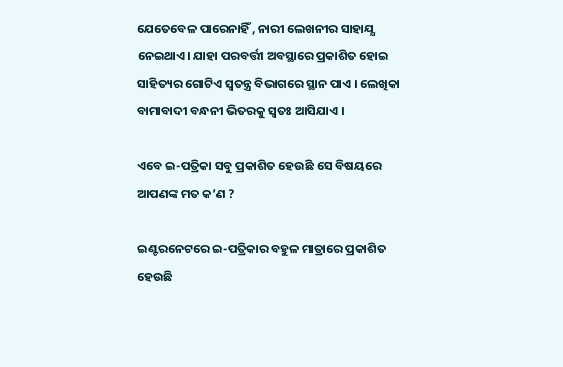ଯେତେବେଳ ପାରେନାହିଁ , ନାରୀ ଲେଖନୀର ସାହାଯ୍ଯ ନେଇଥାଏ। ଯାହା ପରବର୍ତ୍ତୀ ଅବସ୍ଥାରେ ପ୍ରକାଶିତ ହୋଇ ସାହିତ୍ୟର ଗୋଟିଏ ସ୍ଵତନ୍ତ୍ର ବିଭାଗରେ ସ୍ଥାନ ପାଏ । ଲେଖିକା ବାମାବାଦୀ ବନ୍ଧନୀ ଭିତରକୁ ସ୍ଵତଃ ଆସିଯାଏ ।

ଏବେ ଇ-ପତ୍ରିକା ସବୁ ପ୍ରକାଶିତ ହେଉଛି ସେ ବିଷୟରେ ଆପଣଙ୍କ ମତ କ’ଣ ?

ଇଣ୍ଟରନେଟରେ ଇ-ପତ୍ରିକାର ବହୁଳ ମାତ୍ରାରେ ପ୍ରକାଶିତ ହେଉଛି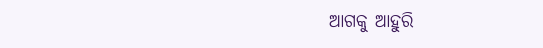ଆଗକୁ ଆହୁରି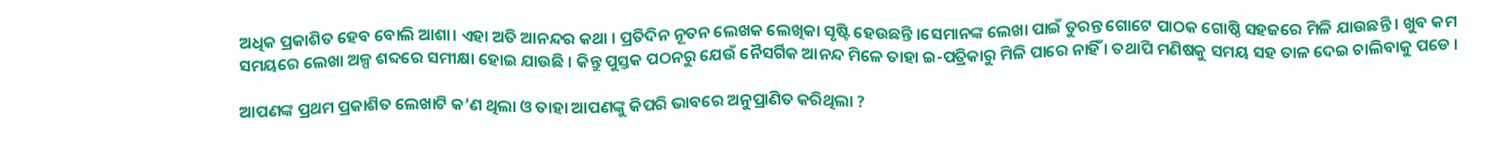ଅଧିକ ପ୍ରକାଶିତ ହେବ ବୋଲି ଆଶା। ଏହା ଅତି ଆନନ୍ଦର କଥା । ପ୍ରତିଦିନ ନୂତନ ଲେଖକ ଲେଖିକା ସୃଷ୍ଟି ହେଉଛନ୍ତି ।ସେମାନଙ୍କ ଲେଖା ପାଇଁ ତୁରନ୍ତ ଗୋଟେ ପାଠକ ଗୋଷ୍ଠି ସହଜରେ ମିଳି ଯାଉଛନ୍ତି । ଖୁବ କମ ସମୟରେ ଲେଖା ଅଳ୍ପ ଶବ୍ଦରେ ସମୀକ୍ଷା ହୋଇ ଯାଉଛି । କିନ୍ତୁ ପୁସ୍ତକ ପଠନରୁ ଯେଉଁ ନୈସର୍ଗିକ ଆନନ୍ଦ ମିଳେ ତାହା ଇ-ପତ୍ରିକାରୁ ମିଳି ପାରେ ନାହିଁ । ତଥାପି ମଣିଷକୁ ସମୟ ସହ ତାଳ ଦେଇ ଚାଲିବାକୁ ପଡେ ।

ଆପଣଙ୍କ ପ୍ରଥମ ପ୍ରକାଶିତ ଲେଖାଟି କ’ଣ ଥିଲା ଓ ତାହା ଆପଣଙ୍କୁ କିପରି ଭାବରେ ଅନୁପ୍ରାଣିତ କରିଥିଲା ?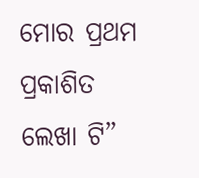ମୋର ପ୍ରଥମ ପ୍ରକାଶିତ ଲେଖା ଟି”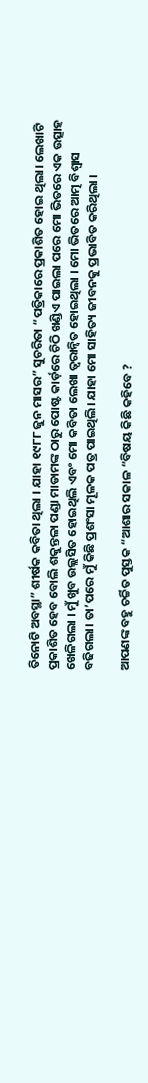ତିନୋଟି ଅବସ୍ଥା” ଶୀର୍ଷକ କବିତା ଥିଲା । ଯାହା ୧୯୮୮ ଜୁନ ମାସର” ସୁଚରିତା “ପତ୍ରିକାରେ ପ୍ରକାଶିତ ହୋଇ ଥିଲା। ଲେଖାଟି ପ୍ରକାଶିତ ହେବ ବୋଲି ଶକୁନ୍ତଳା ପଣ୍ଡା ମାଡାମଙ୍କ ଠାରୁ ପୋଷ୍ଟ କାର୍ଡ଼ରେ ଚିଠି ଖଣ୍ଡିଏ ପାଇଲା ପରେ ମୋ ଭିତରେ ଏକ ଉତ୍ସାହ ଖେଳିଗଲା । ମୁଁ ଖୁବ ଉଲ୍ଲସିତ ହୋଇଥିଲି ଏବଂ ମୋ କବିତା ଲେଖା ତ୍ୱରାନ୍ୱିତ ହୋଇଥିଲା । ମୋ ଭିତରେ ଆତ୍ମ ବିଶ୍ୱାସ ବଢିଗଲା। ତା’ପରେ ମୁଁ କିଛି ପ୍ରଶଂସା ମୂଳକ ପତ୍ର ପାଇଥିଲି। ଯାହା ମୋ ସାହିତ୍ୟ ଜୀବନକୁ ପ୍ରଭାବିତ କରିଥିଲା ।

ଆପଣଙ୍କ ବହୁ ଚର୍ଚ୍ଚିତ ପୁସ୍ତକ “ଆଶାର ସକାଳ “ବିଷୟ କିଛି କହିବେ ?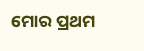ମୋର ପ୍ରଥମ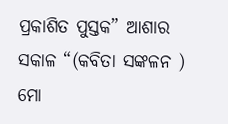ପ୍ରକାଶିତ ପୁସ୍ତକ” ଆଶାର ସକାଳ “(କବିତା ସଙ୍କଳନ ) ମୋ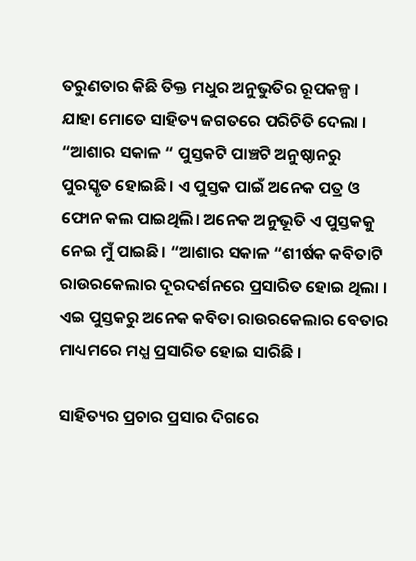ତରୁଣତାର କିଛି ତିକ୍ତ ମଧୁର ଅନୁଭୁତିର ରୂପକଳ୍ପ । ଯାହା ମୋତେ ସାହିତ୍ୟ ଜଗତରେ ପରିଚିତି ଦେଲା । “ଆଶାର ସକାଳ “ ପୁସ୍ତକଟି ପାଞ୍ଚଟି ଅନୁଷ୍ଠାନରୁ ପୁରସ୍କୃତ ହୋଇଛି। ଏ ପୁସ୍ତକ ପାଇଁ ଅନେକ ପତ୍ର ଓ ଫୋନ କଲ ପାଇଥିଲି। ଅନେକ ଅନୁଭୂତି ଏ ପୁସ୍ତକକୁ ନେଇ ମୁଁ ପାଇଛି। “ଆଶାର ସକାଳ “ଶୀର୍ଷକ କବିତାଟି ରାଉରକେଲାର ଦୂରଦର୍ଶନରେ ପ୍ରସାରିତ ହୋଇ ଥିଲା । ଏଇ ପୁସ୍ତକରୁ ଅନେକ କବିତା ରାଉରକେଲାର ବେତାର ମାଧ୍ୟମରେ ମଧ୍ଯ ପ୍ରସାରିତ ହୋଇ ସାରିଛି ।

ସାହିତ୍ୟର ପ୍ରଚାର ପ୍ରସାର ଦିଗରେ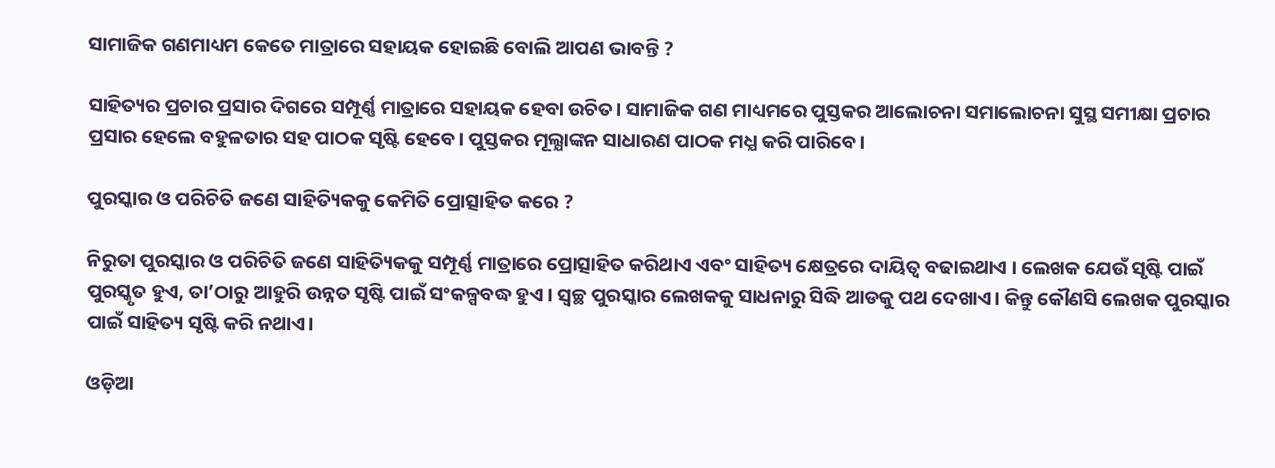ସାମାଜିକ ଗଣମାଧ୍ୟମ କେତେ ମାତ୍ରାରେ ସହାୟକ ହୋଇଛି ବୋଲି ଆପଣ ଭାବନ୍ତି ?

ସାହିତ୍ୟର ପ୍ରଚାର ପ୍ରସାର ଦିଗରେ ସମ୍ପୂର୍ଣ୍ଣ ମାତ୍ରାରେ ସହାୟକ ହେବା ଉଚିତ। ସାମାଜିକ ଗଣ ମାଧ୍ୟମରେ ପୁସ୍ତକର ଆଲୋଚନା ସମାଲୋଚନା ସୁସ୍ଥ ସମୀକ୍ଷା ପ୍ରଚାର ପ୍ରସାର ହେଲେ ବହୁଳତାର ସହ ପାଠକ ସୃଷ୍ଟି ହେବେ। ପୁସ୍ତକର ମୂଲ୍ଯାଙ୍କନ ସାଧାରଣ ପାଠକ ମଧ୍ଯ କରି ପାରିବେ।

ପୁରସ୍କାର ଓ ପରିଚିତି ଜଣେ ସାହିତ୍ୟିକକୁ କେମିତି ପ୍ରୋତ୍ସାହିତ କରେ ?

ନିରୁତା ପୁରସ୍କାର ଓ ପରିଚିତି ଜଣେ ସାହିତ୍ୟିକକୁ ସମ୍ପୂର୍ଣ୍ଣ ମାତ୍ରାରେ ପ୍ରୋତ୍ସାହିତ କରିଥାଏ ଏବଂ ସାହିତ୍ୟ କ୍ଷେତ୍ରରେ ଦାୟିତ୍ବ ବଢାଇଥାଏ । ଲେଖକ ଯେଉଁ ସୃଷ୍ଟି ପାଇଁ ପୁରସ୍କୃତ ହୁଏ, ତା’ଠାରୁ ଆହୁରି ଉନ୍ନତ ସୃଷ୍ଟି ପାଇଁ ସଂକଳ୍ପବଦ୍ଧ ହୁଏ । ସ୍ଵଚ୍ଛ ପୁରସ୍କାର ଲେଖକକୁ ସାଧନାରୁ ସିଦ୍ଧି ଆଡକୁ ପଥ ଦେଖାଏ। କିନ୍ତୁ କୌଣସି ଲେଖକ ପୁରସ୍କାର ପାଇଁ ସାହିତ୍ୟ ସୃଷ୍ଟି କରି ନଥାଏ।

ଓଡ଼ିଆ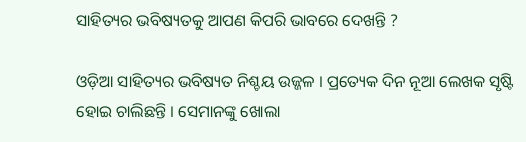ସାହିତ୍ୟର ଭବିଷ୍ୟତକୁ ଆପଣ କିପରି ଭାବରେ ଦେଖନ୍ତି ?

ଓଡ଼ିଆ ସାହିତ୍ୟର ଭବିଷ୍ୟତ ନିଶ୍ଚୟ ଉଜ୍ଜଳ । ପ୍ରତ୍ୟେକ ଦିନ ନୂଆ ଲେଖକ ସୃଷ୍ଟି ହୋଇ ଚାଲିଛନ୍ତି । ସେମାନଙ୍କୁ ଖୋଲା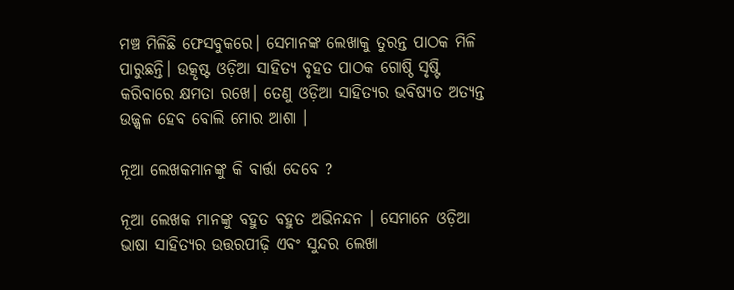ମଞ୍ଚ ମିଳିଛି ଫେସବୁକରେ। ସେମାନଙ୍କ ଲେଖାକୁ ତୁରନ୍ତ ପାଠକ ମିଳି ପାରୁଛନ୍ତି। ଉତ୍କୃଷ୍ଟ ଓଡ଼ିଆ ସାହିତ୍ଯ ବୃହତ ପାଠକ ଗୋଷ୍ଠି ସୃଷ୍ଟି କରିବାରେ କ୍ଷମତା ରଖେ। ତେଣୁ ଓଡ଼ିଆ ସାହିତ୍ୟର ଭବିଷ୍ୟତ ଅତ୍ୟନ୍ତ ଉଜ୍ଜ୍ବଳ ହେବ ବୋଲି ମୋର ଆଶା ।

ନୂଆ ଲେଖକମାନଙ୍କୁ କି ବାର୍ତ୍ତା ଦେବେ ?

ନୂଆ ଲେଖକ ମାନଙ୍କୁ ବହୁତ ବହୁତ ଅଭିନନ୍ଦନ । ସେମାନେ ଓଡ଼ିଆ ଭାଷା ସାହିତ୍ୟର ଉତ୍ତରପୀଢ଼ି ଏବଂ ସୁନ୍ଦର ଲେଖା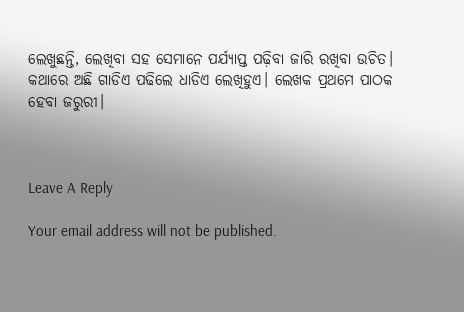ଲେଖୁଛନ୍ତି, ଲେଖିବା ସହ ସେମାନେ ପର୍ଯ୍ୟାପ୍ତ ପଢ଼ିବା ଜାରି ରଖିବା ଉଚିତ। କଥାରେ ଅଛି ଗାଡିଏ ପଢିଲେ ଧାଡିଏ ଲେଖିହୁଏ। ଲେଖକ ପ୍ରଥମେ ପାଠକ ହେବା ଜରୁରୀ।



Leave A Reply

Your email address will not be published.